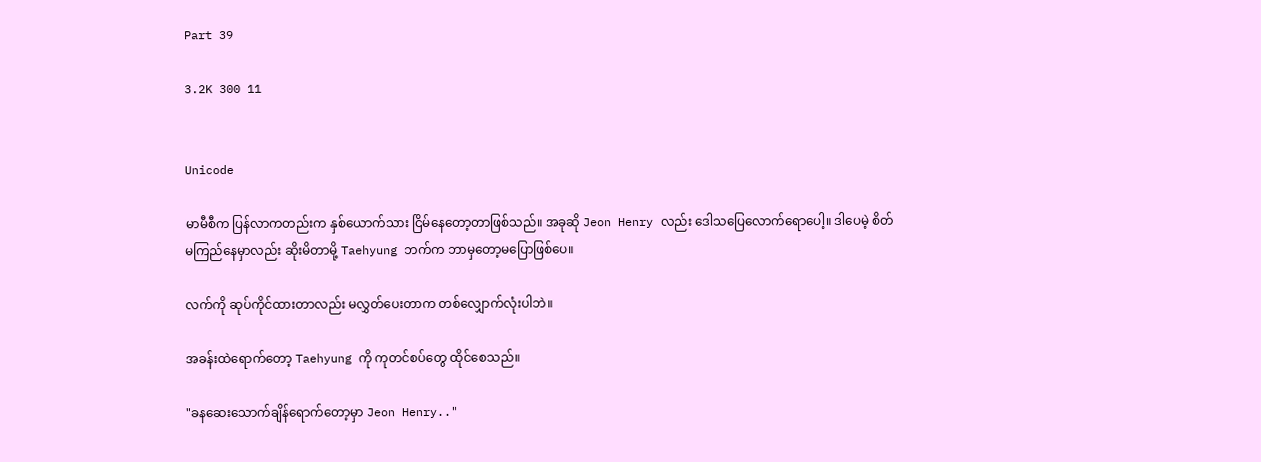Part 39

3.2K 300 11


Unicode

မာမီစီက ပြန်လာကတည်းက နှစ်ယောက်သား ငြိမ်နေတော့တာဖြစ်သည်။ အခုဆို Jeon Henry လည်း ဒေါသပြေလောက်ရောပေါ့။ ဒါပေမဲ့ စိတ်မကြည်နေမှာလည်း ဆိုးမိတာမို့ Taehyung ဘက်က ဘာမှတော့မပြောဖြစ်ပေ။

လက်ကို ဆုပ်ကိုင်ထားတာလည်း မလွှတ်ပေးတာက တစ်လျှောက်လုံးပါဘဲ။

အခန်းထဲရောက်တော့ Taehyung ကို ကုတင်စပ်တွေ ထိုင်စေသည်။

"ခနဆေးသောက်ချိန်ရောက်တော့မှာ Jeon Henry.."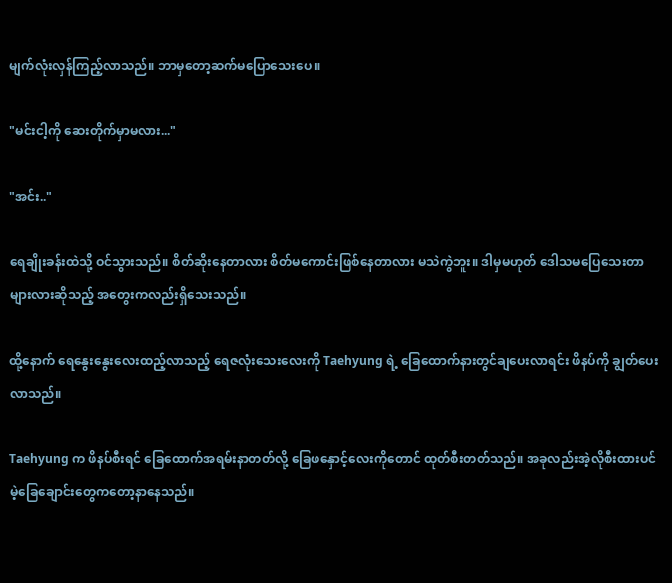မျက်လုံးလှန်ကြည့်လာသည်။ ဘာမှတော့ဆက်မပြောသေးပေ။

"မင်းငါ့ကို ဆေးတိုက်မှာမလား..."

"အင်း.."

ရေချိုးခန်းထဲသို့ ဝင်သွားသည်။ စိတ်ဆိုးနေတာလား စိတ်မကောင်းဖြစ်နေတာလား မသဲကွဲဘူး။ ဒါမှမဟုတ် ဒေါသမပြေသေးတာများလားဆိုသည့် အတွေးကလည်းရှိသေးသည်။

ထို့နောက် ရေနွေးနွေးလေးထည့်လာသည့် ရေဇလုံးသေးလေးကို Taehyung ရဲ့ ခြေထောက်နားတွင်ချပေးလာရင်း ဖိနပ်ကို ချွတ်ပေးလာသည်။

Taehyung က ဖိနပ်စီးရင် ခြေထောက်အရမ်းနာတတ်လို့ ခြေဖနှောင့်လေးကိုတောင် ထုတ်စီးတတ်သည်။ အခုလည်းအဲ့လိုစီးထားပင်မဲ့ခြေချောင်းတွေကတော့နာနေသည်။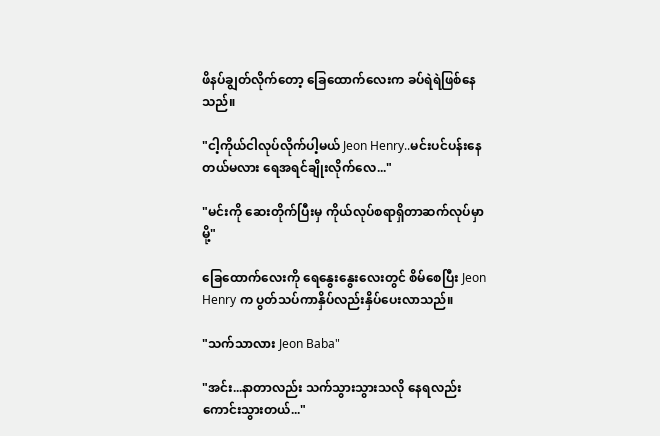ဖိနပ်ချွတ်လိုက်တော့ ခြေထောက်လေးက ခပ်ရဲရဲဖြစ်နေသည်။

"ငါ့ကိုယ်ငါလုပ်လိုက်ပါ့မယ် Jeon Henry..မင်းပင်ပန်းနေတယ်မလား ရေအရင်ချိုးလိုက်လေ..."

"မင်းကို ဆေးတိုက်ပြီးမှ ကိုယ်လုပ်စရာရှိတာဆက်လုပ်မှာမို့"

ခြေထောက်လေးကို ရေနွေးနွေးလေးတွင် စိမ်စေပြီး Jeon Henry က ပွတ်သပ်ကာနှိပ်လည်းနှိပ်ပေးလာသည်။

"သက်သာလား Jeon Baba"

"အင်း...နာတာလည်း သက်သွားသွားသလို နေရလည်း ကောင်းသွားတယ်..."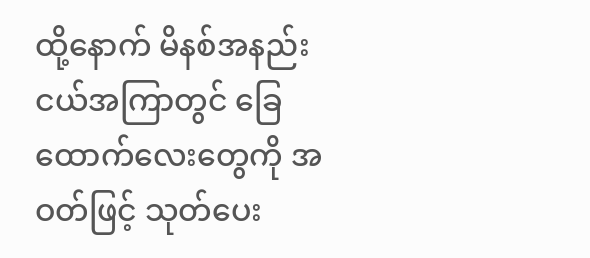ထို့နောက် မိနစ်အနည်းငယ်အကြာတွင် ခြေထောက်လေးတွေကို အဝတ်ဖြင့် သုတ်ပေး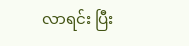လာရင်း ပြီး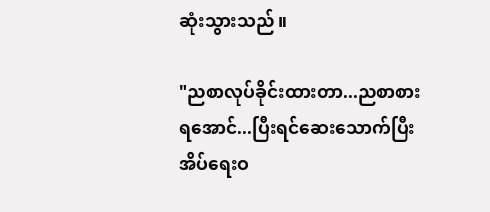ဆုံးသွားသည်။

"ညစာလုပ်ခိုင်းထားတာ...ညစာစားရအောင်...ပြီးရင်ဆေးသောက်ပြီး အိပ်ရေးဝ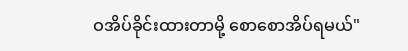ဝအိပ်ခိုင်းထားတာမို့ စော‌စောအိပ်ရမယ်"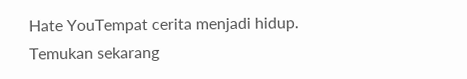Hate YouTempat cerita menjadi hidup. Temukan sekarang